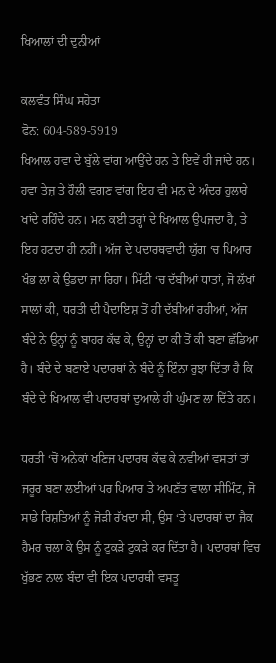ਖਿਆਲਾਂ ਦੀ ਦੁਨੀਆਂ

ਕਲਵੰਤ ਸਿੰਘ ਸਹੋਤਾ
ਫੋਨ: 604-589-5919
ਖਿਆਲ ਹਵਾ ਦੇ ਬੁੱਲੇ ਵਾਂਗ ਆਉਂਦੇ ਹਨ ਤੇ ਇਵੇਂ ਹੀ ਜਾਂਦੇ ਹਨ। ਹਵਾ ਤੇਜ਼ ਤੇ ਹੌਲੀ ਵਗਣ ਵਾਂਗ ਇਹ ਵੀ ਮਨ ਦੇ ਅੰਦਰ ਹੁਲਾਰੇ ਖਾਂਦੇ ਰਹਿੰਦੇ ਹਨ। ਮਨ ਕਈ ਤਰ੍ਹਾਂ ਦੇ ਖਿਆਲ ਉਪਜਦਾ ਹੈ, ਤੇ ਇਹ ਹਟਦਾ ਹੀ ਨਹੀਂ। ਅੱਜ ਦੇ ਪਦਾਰਥਵਾਦੀ ਯੁੱਗ ‘ਚ ਪਿਆਰ ਖੰਭ ਲਾ ਕੇ ਉਡਦਾ ਜਾ ਰਿਹਾ। ਮਿੱਟੀ ‘ਚ ਦੱਬੀਆਂ ਧਾਤਾਂ, ਜੋ ਲੱਖਾਂ ਸਾਲਾਂ ਕੀ, ਧਰਤੀ ਦੀ ਪੈਦਾਇਸ਼ ਤੋਂ ਹੀ ਦੱਬੀਆਂ ਰਹੀਆਂ, ਅੱਜ ਬੰਦੇ ਨੇ ਉਨ੍ਹਾਂ ਨੂੰ ਬਾਹਰ ਕੱਢ ਕੇ, ਉਨ੍ਹਾਂ ਦਾ ਕੀ ਤੋਂ ਕੀ ਬਣਾ ਛੱਡਿਆ ਹੈ। ਬੰਦੇ ਦੇ ਬਣਾਏ ਪਦਾਰਥਾਂ ਨੇ ਬੰਦੇ ਨੂੰ ਇੰਨਾ ਰੁਝਾ ਦਿੱਤਾ ਹੈ ਕਿ ਬੰਦੇ ਦੇ ਖਿਆਲ ਵੀ ਪਦਾਰਥਾਂ ਦੁਆਲੇ ਹੀ ਘੁੰਮਣ ਲਾ ਦਿੱਤੇ ਹਨ।

ਧਰਤੀ ‘ਚੋਂ ਅਨੇਕਾਂ ਖਣਿਜ ਪਦਾਰਥ ਕੱਢ ਕੇ ਨਵੀਆਂ ਵਸਤਾਂ ਤਾਂ ਜਰੂਰ ਬਣਾ ਲਈਆਂ ਪਰ ਪਿਆਰ ਤੇ ਅਪਣੱਤ ਵਾਲਾ ਸੀਮਿੰਟ, ਜੋ ਸਾਡੇ ਰਿਸ਼ਤਿਆਂ ਨੂੰ ਜੋੜੀ ਰੱਖਦਾ ਸੀ, ਉਸ ‘ਤੇ ਪਦਾਰਥਾਂ ਦਾ ਜੈਕ ਹੈਮਰ ਚਲਾ ਕੇ ਉਸ ਨੂੰ ਟੁਕੜੇ ਟੁਕੜੇ ਕਰ ਦਿੱਤਾ ਹੈ। ਪਦਾਰਥਾਂ ਵਿਚ ਖੁੱਭਣ ਨਾਲ ਬੰਦਾ ਵੀ ਇਕ ਪਦਾਰਥੀ ਵਸਤੂ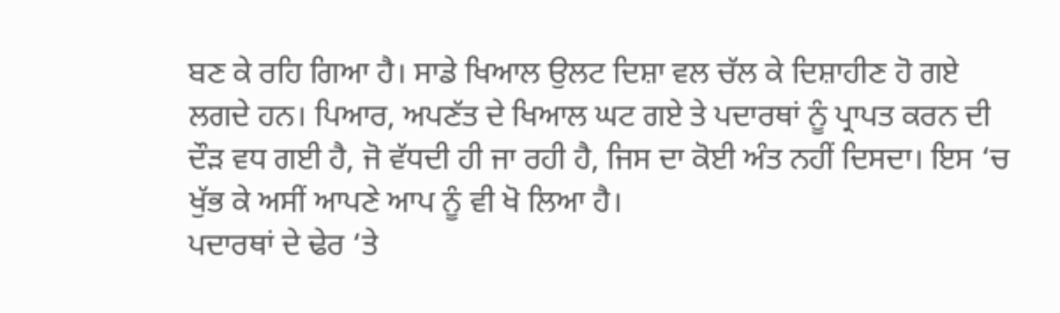ਬਣ ਕੇ ਰਹਿ ਗਿਆ ਹੈ। ਸਾਡੇ ਖਿਆਲ ਉਲਟ ਦਿਸ਼ਾ ਵਲ ਚੱਲ ਕੇ ਦਿਸ਼ਾਹੀਣ ਹੋ ਗਏ ਲਗਦੇ ਹਨ। ਪਿਆਰ, ਅਪਣੱਤ ਦੇ ਖਿਆਲ ਘਟ ਗਏ ਤੇ ਪਦਾਰਥਾਂ ਨੂੰ ਪ੍ਰਾਪਤ ਕਰਨ ਦੀ ਦੌੜ ਵਧ ਗਈ ਹੈ, ਜੋ ਵੱਧਦੀ ਹੀ ਜਾ ਰਹੀ ਹੈ, ਜਿਸ ਦਾ ਕੋਈ ਅੰਤ ਨਹੀਂ ਦਿਸਦਾ। ਇਸ ‘ਚ ਖੁੱਭ ਕੇ ਅਸੀਂ ਆਪਣੇ ਆਪ ਨੂੰ ਵੀ ਖੋ ਲਿਆ ਹੈ।
ਪਦਾਰਥਾਂ ਦੇ ਢੇਰ ‘ਤੇ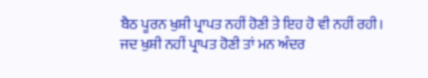ਬੈਠ ਪੂਰਨ ਖੁਸ਼ੀ ਪ੍ਰਾਪਤ ਨਹੀਂ ਹੋਣੀ ਤੇ ਇਹ ਹੋ ਵੀ ਨਹੀਂ ਰਹੀ। ਜਦ ਖੁਸ਼ੀ ਨਹੀਂ ਪ੍ਰਾਪਤ ਹੋਣੀ ਤਾਂ ਮਨ ਅੰਦਰ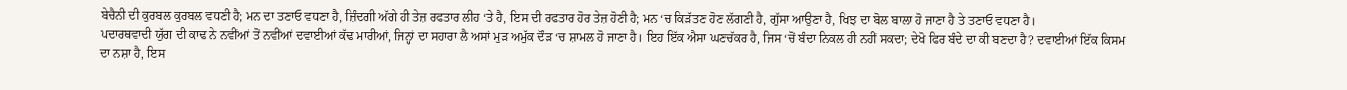ਬੇਚੈਨੀ ਦੀ ਕੁਰਬਲ ਕੁਰਬਲ ਵਧਣੀ ਹੈ; ਮਨ ਦਾ ਤਣਾਓ ਵਧਣਾ ਹੈ, ਜ਼ਿੰਦਗੀ ਅੱਗੇ ਹੀ ਤੇਜ਼ ਰਫਤਾਰ ਲੀਹ ‘ਤੇ ਹੈ, ਇਸ ਦੀ ਰਫਤਾਰ ਹੋਰ ਤੇਜ਼ ਹੋਣੀ ਹੈ; ਮਨ ‘ਚ ਕਿੜੱਤਣ ਹੋਣ ਲੱਗਣੀ ਹੈ, ਗੁੱਸਾ ਆਉਣਾ ਹੈ, ਖਿਝ ਦਾ ਬੋਲ ਬਾਲਾ ਹੋ ਜਾਣਾ ਹੈ ਤੇ ਤਣਾਓ ਵਧਣਾ ਹੈ।
ਪਦਾਰਥਵਾਦੀ ਯੁੱਗ ਦੀ ਕਾਢ ਨੇ ਨਵੀਂਆਂ ਤੋਂ ਨਵੀਂਆਂ ਦਵਾਈਆਂ ਕੱਢ ਮਾਰੀਆਂ, ਜਿਨ੍ਹਾਂ ਦਾ ਸਹਾਰਾ ਲੈ ਅਸਾਂ ਮੁੜ ਅਮੁੱਕ ਦੌੜ ‘ਚ ਸ਼ਾਮਲ ਹੋ ਜਾਣਾ ਹੈ। ਇਹ ਇੱਕ ਐਸਾ ਘਣਚੱਕਰ ਹੈ, ਜਿਸ ‘ਚੋਂ ਬੰਦਾ ਨਿਕਲ ਹੀ ਨਹੀਂ ਸਕਦਾ; ਦੇਖੋ ਫਿਰ ਬੰਦੇ ਦਾ ਕੀ ਬਣਦਾ ਹੈ? ਦਵਾਈਆਂ ਇੱਕ ਕਿਸਮ ਦਾ ਨਸ਼ਾ ਹੈ, ਇਸ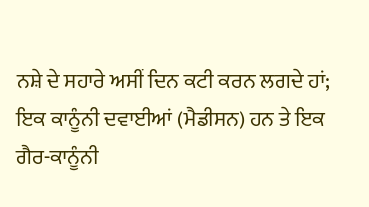ਨਸ਼ੇ ਦੇ ਸਹਾਰੇ ਅਸੀਂ ਦਿਨ ਕਟੀ ਕਰਨ ਲਗਦੇ ਹਾਂ; ਇਕ ਕਾਨੂੰਨੀ ਦਵਾਈਆਂ (ਮੈਡੀਸਨ) ਹਨ ਤੇ ਇਕ ਗੈਰ-ਕਾਨੂੰਨੀ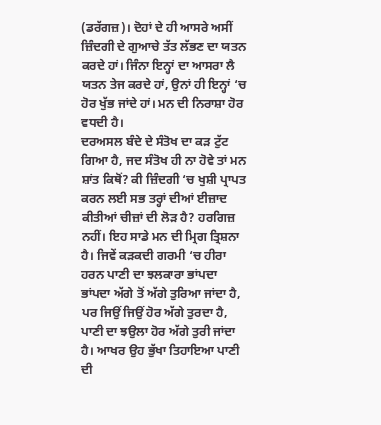(ਡਰੱਗਜ਼)। ਦੋਹਾਂ ਦੇ ਹੀ ਆਸਰੇ ਅਸੀਂ ਜ਼ਿੰਦਗੀ ਦੇ ਗੁਆਚੇ ਤੱਤ ਲੱਭਣ ਦਾ ਯਤਨ ਕਰਦੇ ਹਾਂ। ਜਿੰਨਾ ਇਨ੍ਹਾਂ ਦਾ ਆਸਰਾ ਲੈ ਯਤਨ ਤੇਜ ਕਰਦੇ ਹਾਂ, ਉਨਾਂ ਹੀ ਇਨ੍ਹਾਂ ‘ਚ ਹੋਰ ਖੁੱਭ ਜਾਂਦੇ ਹਾਂ। ਮਨ ਦੀ ਨਿਰਾਸ਼ਾ ਹੋਰ ਵਧਦੀ ਹੈ।
ਦਰਅਸਲ ਬੰਦੇ ਦੇ ਸੰਤੋਖ ਦਾ ਕੜ ਟੁੱਟ ਗਿਆ ਹੈ, ਜਦ ਸੰਤੋਖ ਹੀ ਨਾ ਹੋਵੇ ਤਾਂ ਮਨ ਸ਼ਾਂਤ ਕਿਥੋਂ? ਕੀ ਜ਼ਿੰਦਗੀ ‘ਚ ਖੁਸ਼ੀ ਪ੍ਰਾਪਤ ਕਰਨ ਲਈ ਸਭ ਤਰ੍ਹਾਂ ਦੀਆਂ ਈਜ਼ਾਦ ਕੀਤੀਆਂ ਚੀਜ਼ਾਂ ਦੀ ਲੋੜ ਹੈ? ਹਰਗਿਜ਼ ਨਹੀਂ। ਇਹ ਸਾਡੇ ਮਨ ਦੀ ਮ੍ਰਿਗ ਤ੍ਰਿਸ਼ਨਾ ਹੈ। ਜਿਵੇਂ ਕੜਕਦੀ ਗਰਮੀ ‘ਚ ਹੀਰਾ ਹਰਨ ਪਾਣੀ ਦਾ ਝਲਕਾਰਾ ਭਾਂਪਦਾ ਭਾਂਪਦਾ ਅੱਗੇ ਤੋਂ ਅੱਗੇ ਤੁਰਿਆ ਜਾਂਦਾ ਹੈ, ਪਰ ਜਿਉਂ ਜਿਉਂ ਹੋਰ ਅੱਗੇ ਤੁਰਦਾ ਹੈ, ਪਾਣੀ ਦਾ ਝਉਲਾ ਹੋਰ ਅੱਗੇ ਤੁਰੀ ਜਾਂਦਾ ਹੈ। ਆਖਰ ਉਹ ਭੁੱਖਾ ਤਿਹਾਇਆ ਪਾਣੀ ਦੀ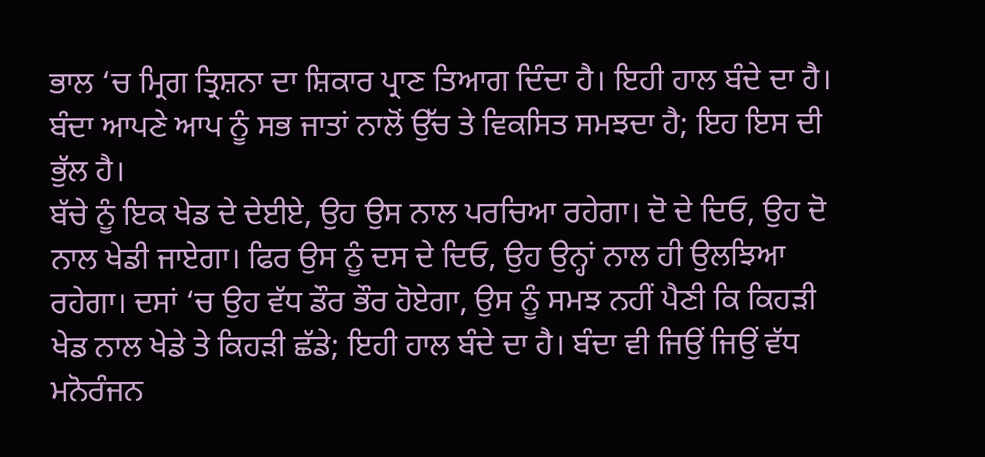ਭਾਲ ‘ਚ ਮ੍ਰਿਗ ਤ੍ਰਿਸ਼ਨਾ ਦਾ ਸ਼ਿਕਾਰ ਪ੍ਰਾਣ ਤਿਆਗ ਦਿੰਦਾ ਹੈ। ਇਹੀ ਹਾਲ ਬੰਦੇ ਦਾ ਹੈ। ਬੰਦਾ ਆਪਣੇ ਆਪ ਨੂੰ ਸਭ ਜਾਤਾਂ ਨਾਲੋਂ ਉੱਚ ਤੇ ਵਿਕਸਿਤ ਸਮਝਦਾ ਹੈ; ਇਹ ਇਸ ਦੀ ਭੁੱਲ ਹੈ।
ਬੱਚੇ ਨੂੰ ਇਕ ਖੇਡ ਦੇ ਦੇਈਏ, ਉਹ ਉਸ ਨਾਲ ਪਰਚਿਆ ਰਹੇਗਾ। ਦੋ ਦੇ ਦਿਓ, ਉਹ ਦੋ ਨਾਲ ਖੇਡੀ ਜਾਏਗਾ। ਫਿਰ ਉਸ ਨੂੰ ਦਸ ਦੇ ਦਿਓ, ਉਹ ਉਨ੍ਹਾਂ ਨਾਲ ਹੀ ਉਲਝਿਆ ਰਹੇਗਾ। ਦਸਾਂ ‘ਚ ਉਹ ਵੱਧ ਡੌਰ ਭੌਰ ਹੋਏਗਾ, ਉਸ ਨੂੰ ਸਮਝ ਨਹੀਂ ਪੈਣੀ ਕਿ ਕਿਹੜੀ ਖੇਡ ਨਾਲ ਖੇਡੇ ਤੇ ਕਿਹੜੀ ਛੱਡੇ; ਇਹੀ ਹਾਲ ਬੰਦੇ ਦਾ ਹੈ। ਬੰਦਾ ਵੀ ਜਿਉਂ ਜਿਉਂ ਵੱਧ ਮਨੋਰੰਜਨ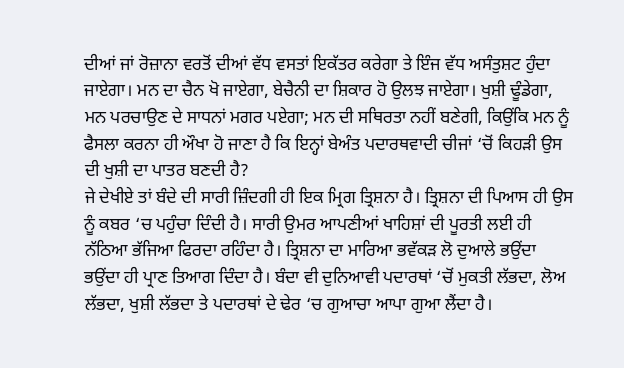ਦੀਆਂ ਜਾਂ ਰੋਜ਼ਾਨਾ ਵਰਤੋਂ ਦੀਆਂ ਵੱਧ ਵਸਤਾਂ ਇਕੱਤਰ ਕਰੇਗਾ ਤੇ ਇੰਜ ਵੱਧ ਅਸੰਤੁਸ਼ਟ ਹੁੰਦਾ ਜਾਏਗਾ। ਮਨ ਦਾ ਚੈਨ ਖੋ ਜਾਏਗਾ, ਬੇਚੈਨੀ ਦਾ ਸ਼ਿਕਾਰ ਹੋ ਉਲਝ ਜਾਏਗਾ। ਖੁਸ਼ੀ ਢੂੰਡੇਗਾ, ਮਨ ਪਰਚਾਉਣ ਦੇ ਸਾਧਨਾਂ ਮਗਰ ਪਏਗਾ; ਮਨ ਦੀ ਸਥਿਰਤਾ ਨਹੀਂ ਬਣੇਗੀ, ਕਿਉਂਕਿ ਮਨ ਨੂੰ ਫੈਸਲਾ ਕਰਨਾ ਹੀ ਔਖਾ ਹੋ ਜਾਣਾ ਹੈ ਕਿ ਇਨ੍ਹਾਂ ਬੇਅੰਤ ਪਦਾਰਥਵਾਦੀ ਚੀਜਾਂ ‘ਚੋਂ ਕਿਹੜੀ ਉਸ ਦੀ ਖੁਸ਼ੀ ਦਾ ਪਾਤਰ ਬਣਦੀ ਹੈ?
ਜੇ ਦੇਖੀਏ ਤਾਂ ਬੰਦੇ ਦੀ ਸਾਰੀ ਜ਼ਿੰਦਗੀ ਹੀ ਇਕ ਮ੍ਰਿਗ ਤ੍ਰਿਸ਼ਨਾ ਹੈ। ਤ੍ਰਿਸ਼ਨਾ ਦੀ ਪਿਆਸ ਹੀ ਉਸ ਨੂੰ ਕਬਰ ‘ਚ ਪਹੁੰਚਾ ਦਿੰਦੀ ਹੈ। ਸਾਰੀ ਉਮਰ ਆਪਣੀਆਂ ਖਾਹਿਸ਼ਾਂ ਦੀ ਪੂਰਤੀ ਲਈ ਹੀ ਨੱਠਿਆ ਭੱਜਿਆ ਫਿਰਦਾ ਰਹਿੰਦਾ ਹੈ। ਤ੍ਰਿਸ਼ਨਾ ਦਾ ਮਾਰਿਆ ਭਵੱਕੜ ਲੋ ਦੁਆਲੇ ਭਉਂਦਾ ਭਉਂਦਾ ਹੀ ਪ੍ਰਾਣ ਤਿਆਗ ਦਿੰਦਾ ਹੈ। ਬੰਦਾ ਵੀ ਦੁਨਿਆਵੀ ਪਦਾਰਥਾਂ ‘ਚੋਂ ਮੁਕਤੀ ਲੱਭਦਾ, ਲੋਅ ਲੱਭਦਾ, ਖੁਸ਼ੀ ਲੱਭਦਾ ਤੇ ਪਦਾਰਥਾਂ ਦੇ ਢੇਰ ‘ਚ ਗੁਆਚਾ ਆਪਾ ਗੁਆ ਲੈਂਦਾ ਹੈ।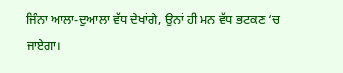ਜਿੰਨਾ ਆਲਾ-ਦੁਆਲਾ ਵੱਧ ਦੇਖਾਂਗੇ, ਉਨਾਂ ਹੀ ਮਨ ਵੱਧ ਭਟਕਣ ‘ਚ ਜਾਏਗਾ।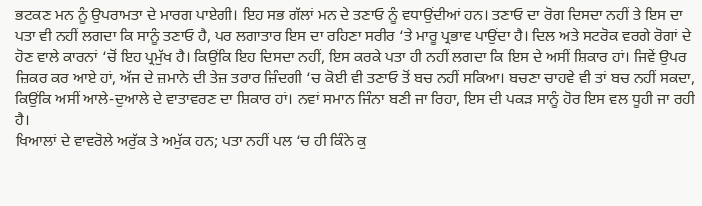ਭਟਕਣ ਮਨ ਨੂੰ ਉਪਰਾਮਤਾ ਦੇ ਮਾਰਗ ਪਾਏਗੀ। ਇਹ ਸਭ ਗੱਲਾਂ ਮਨ ਦੇ ਤਣਾਓ ਨੂੰ ਵਧਾਉਂਦੀਆਂ ਹਨ। ਤਣਾਓ ਦਾ ਰੋਗ ਦਿਸਦਾ ਨਹੀਂ ਤੇ ਇਸ ਦਾ ਪਤਾ ਵੀ ਨਹੀਂ ਲਗਦਾ ਕਿ ਸਾਨੂੰ ਤਣਾਓ ਹੈ, ਪਰ ਲਗਾਤਾਰ ਇਸ ਦਾ ਰਹਿਣਾ ਸਰੀਰ ‘ਤੇ ਮਾਰੂ ਪ੍ਰਭਾਵ ਪਾਉਂਦਾ ਹੈ। ਦਿਲ ਅਤੇ ਸਟਰੋਕ ਵਰਗੇ ਰੋਗਾਂ ਦੇ ਹੋਣ ਵਾਲੇ ਕਾਰਨਾਂ ‘ਚੋਂ ਇਹ ਪ੍ਰਮੁੱਖ ਹੈ। ਕਿਉਂਕਿ ਇਹ ਦਿਸਦਾ ਨਹੀਂ, ਇਸ ਕਰਕੇ ਪਤਾ ਹੀ ਨਹੀਂ ਲਗਦਾ ਕਿ ਇਸ ਦੇ ਅਸੀਂ ਸ਼ਿਕਾਰ ਹਾਂ। ਜਿਵੇਂ ਉਪਰ ਜ਼ਿਕਰ ਕਰ ਆਏ ਹਾਂ, ਅੱਜ ਦੇ ਜ਼ਮਾਨੇ ਦੀ ਤੇਜ਼ ਤਰਾਰ ਜ਼ਿੰਦਗੀ ‘ਚ ਕੋਈ ਵੀ ਤਣਾਓ ਤੋਂ ਬਚ ਨਹੀਂ ਸਕਿਆ। ਬਚਣਾ ਚਾਹਵੇ ਵੀ ਤਾਂ ਬਚ ਨਹੀਂ ਸਕਦਾ, ਕਿਉਂਕਿ ਅਸੀਂ ਆਲੇ-ਦੁਆਲੇ ਦੇ ਵਾਤਾਵਰਣ ਦਾ ਸ਼ਿਕਾਰ ਹਾਂ। ਨਵਾਂ ਸਮਾਨ ਜਿੰਨਾ ਬਣੀ ਜਾ ਰਿਹਾ, ਇਸ ਦੀ ਪਕੜ ਸਾਨੂੰ ਹੋਰ ਇਸ ਵਲ ਧੂਹੀ ਜਾ ਰਹੀ ਹੈ।
ਖਿਆਲਾਂ ਦੇ ਵਾਵਰੋਲੇ ਅਰੁੱਕ ਤੇ ਅਮੁੱਕ ਹਨ; ਪਤਾ ਨਹੀਂ ਪਲ ‘ਚ ਹੀ ਕਿੰਨੇ ਕੁ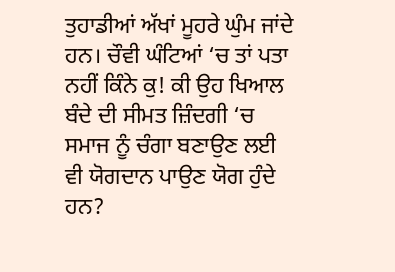ਤੁਹਾਡੀਆਂ ਅੱਖਾਂ ਮੂਹਰੇ ਘੁੰਮ ਜਾਂਦੇ ਹਨ। ਚੌਵੀ ਘੰਟਿਆਂ ‘ਚ ਤਾਂ ਪਤਾ ਨਹੀਂ ਕਿੰਨੇ ਕੁ! ਕੀ ਉਹ ਖਿਆਲ ਬੰਦੇ ਦੀ ਸੀਮਤ ਜ਼ਿੰਦਗੀ ‘ਚ ਸਮਾਜ ਨੂੰ ਚੰਗਾ ਬਣਾਉਣ ਲਈ ਵੀ ਯੋਗਦਾਨ ਪਾਉਣ ਯੋਗ ਹੁੰਦੇ ਹਨ?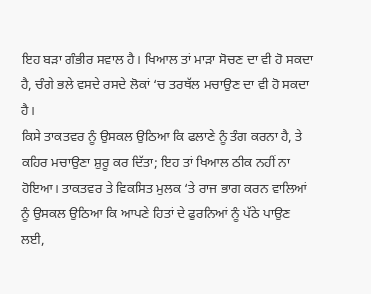ਇਹ ਬੜਾ ਗੰਭੀਰ ਸਵਾਲ ਹੈ। ਖਿਆਲ ਤਾਂ ਮਾੜਾ ਸੋਚਣ ਦਾ ਵੀ ਹੋ ਸਕਦਾ ਹੈ, ਚੰਗੇ ਭਲੇ ਵਸਦੇ ਰਸਦੇ ਲੋਕਾਂ ‘ਚ ਤਰਥੱਲ ਮਚਾਉਣ ਦਾ ਵੀ ਹੋ ਸਕਦਾ ਹੈ।
ਕਿਸੇ ਤਾਕਤਵਰ ਨੂੰ ਉਸਕਲ ਉਠਿਆ ਕਿ ਫਲਾਣੇ ਨੂੰ ਤੰਗ ਕਰਨਾ ਹੈ, ਤੇ ਕਹਿਰ ਮਚਾਉਣਾ ਸ਼ੁਰੂ ਕਰ ਦਿੱਤਾ; ਇਹ ਤਾਂ ਖਿਆਲ ਠੀਕ ਨਹੀਂ ਨਾ ਹੋਇਆ। ਤਾਕਤਵਰ ਤੇ ਵਿਕਸਿਤ ਮੁਲਕ ‘ਤੇ ਰਾਜ ਭਾਗ ਕਰਨ ਵਾਲਿਆਂ ਨੂੰ ਉਸਕਲ ਉਠਿਆ ਕਿ ਆਪਣੇ ਹਿਤਾਂ ਦੇ ਫੁਰਨਿਆਂ ਨੂੰ ਪੱਠੇ ਪਾਉਣ ਲਈ,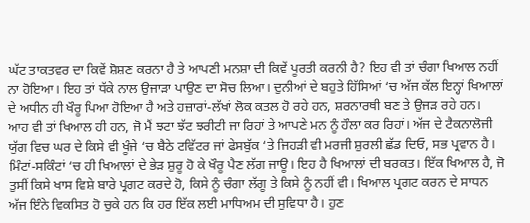ਘੱਟ ਤਾਕਤਵਰ ਦਾ ਕਿਵੇਂ ਸ਼ੋਸ਼ਣ ਕਰਨਾ ਹੈ ਤੇ ਆਪਣੀ ਮਨਸ਼ਾ ਦੀ ਕਿਵੇਂ ਪੂਰਤੀ ਕਰਨੀ ਹੈ? ਇਹ ਵੀ ਤਾਂ ਚੰਗਾ ਖਿਆਲ ਨਹੀਂ ਨਾ ਹੋਇਆ। ਇਹ ਤਾਂ ਧੱਕੇ ਨਾਲ ਉਜਾੜਾ ਪਾਉਣ ਦਾ ਸੋਚ ਲਿਆ। ਦੁਨੀਆਂ ਦੇ ਬਹੁਤੇ ਹਿੱਸਿਆਂ ‘ਚ ਅੱਜ ਕੱਲ ਇਨ੍ਹਾਂ ਖਿਆਲਾਂ ਦੇ ਅਧੀਨ ਹੀ ਖੌਰੂ ਪਿਆ ਹੋਇਆ ਹੈ ਅਤੇ ਹਜ਼ਾਰਾਂ-ਲੱਖਾਂ ਲੋਕ ਕਤਲ ਹੋ ਰਹੇ ਹਨ, ਸ਼ਰਨਾਰਥੀ ਬਣ ਤੇ ਉਜੜ ਰਹੇ ਹਨ।
ਆਹ ਵੀ ਤਾਂ ਖਿਆਲ ਹੀ ਹਨ, ਜੋ ਮੈਂ ਝਟਾ ਝੱਟ ਝਰੀਟੀ ਜਾ ਰਿਹਾਂ ਤੇ ਆਪਣੇ ਮਨ ਨੂੰ ਹੌਲਾ ਕਰ ਰਿਹਾਂ। ਅੱਜ ਦੇ ਟੈਕਨਾਲੋਜੀ ਯੁੱਗ ਵਿਚ ਘਰ ਦੇ ਕਿਸੇ ਵੀ ਖੂੰਜੇ ‘ਚ ਬੈਠੇ ਟਵਿੱਟਰ ਜਾਂ ਫੇਸਬੁੱਕ ‘ਤੇ ਜਿਹੜੀ ਵੀ ਮਰਜੀ ਸ਼ੁਰਲੀ ਛੱਡ ਦਿਓ, ਸਭ ਪ੍ਰਵਾਨ ਹੈ। ਮਿੰਟਾਂ-ਸਕਿੰਟਾਂ ‘ਚ ਹੀ ਖਿਆਲਾਂ ਦੇ ਭੇੜ ਸ਼ੁਰੂ ਹੋ ਕੇ ਖੌਰੂ ਪੈਣ ਲੱਗ ਜਾਊ। ਇਹ ਹੈ ਖਿਆਲਾਂ ਦੀ ਬਰਕਤ। ਇੱਕ ਖਿਆਲ ਹੈ, ਜੋ ਤੁਸੀਂ ਕਿਸੇ ਖਾਸ ਵਿਸ਼ੇ ਬਾਰੇ ਪ੍ਰਗਟ ਕਰਦੇ ਹੋ, ਕਿਸੇ ਨੂੰ ਚੰਗਾ ਲੱਗੂ ਤੇ ਕਿਸੇ ਨੂੰ ਨਹੀਂ ਵੀ। ਖਿਆਲ ਪ੍ਰਗਟ ਕਰਨ ਦੇ ਸਾਧਨ ਅੱਜ ਇੰਨੇ ਵਿਕਸਿਤ ਹੋ ਚੁਕੇ ਹਨ ਕਿ ਹਰ ਇੱਕ ਲਈ ਮਾਧਿਅਮ ਦੀ ਸੁਵਿਧਾ ਹੈ। ਹੁਣ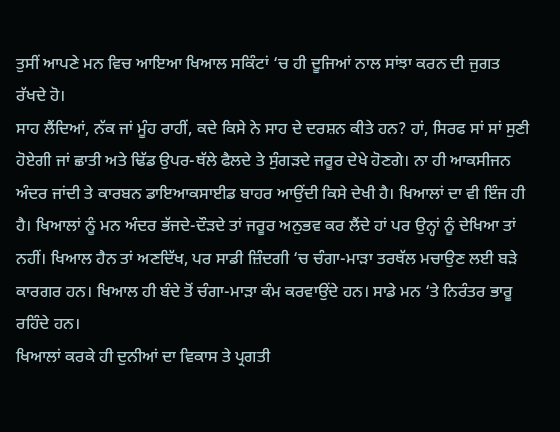ਤੁਸੀਂ ਆਪਣੇ ਮਨ ਵਿਚ ਆਇਆ ਖਿਆਲ ਸਕਿੰਟਾਂ ‘ਚ ਹੀ ਦੂਜਿਆਂ ਨਾਲ ਸਾਂਝਾ ਕਰਨ ਦੀ ਜੁਗਤ ਰੱਖਦੇ ਹੋ।
ਸਾਹ ਲੈਂਦਿਆਂ, ਨੱਕ ਜਾਂ ਮੂੰਹ ਰਾਹੀਂ, ਕਦੇ ਕਿਸੇ ਨੇ ਸਾਹ ਦੇ ਦਰਸ਼ਨ ਕੀਤੇ ਹਨ? ਹਾਂ, ਸਿਰਫ ਸਾਂ ਸਾਂ ਸੁਣੀ ਹੋਏਗੀ ਜਾਂ ਛਾਤੀ ਅਤੇ ਢਿੱਡ ਉਪਰ-ਥੱਲੇ ਫੈਲਦੇ ਤੇ ਸੁੰਗੜਦੇ ਜਰੂਰ ਦੇਖੇ ਹੋਣਗੇ। ਨਾ ਹੀ ਆਕਸੀਜਨ ਅੰਦਰ ਜਾਂਦੀ ਤੇ ਕਾਰਬਨ ਡਾਇਆਕਸਾਈਡ ਬਾਹਰ ਆਉਂਦੀ ਕਿਸੇ ਦੇਖੀ ਹੈ। ਖਿਆਲਾਂ ਦਾ ਵੀ ਇੰਜ ਹੀ ਹੈ। ਖਿਆਲਾਂ ਨੂੰ ਮਨ ਅੰਦਰ ਭੱਜਦੇ-ਦੌੜਦੇ ਤਾਂ ਜਰੂਰ ਅਨੁਭਵ ਕਰ ਲੈਂਦੇ ਹਾਂ ਪਰ ਉਨ੍ਹਾਂ ਨੂੰ ਦੇਖਿਆ ਤਾਂ ਨਹੀਂ। ਖਿਆਲ ਹੈਨ ਤਾਂ ਅਣਦਿੱਖ, ਪਰ ਸਾਡੀ ਜ਼ਿੰਦਗੀ ‘ਚ ਚੰਗਾ-ਮਾੜਾ ਤਰਥੱਲ ਮਚਾਉਣ ਲਈ ਬੜੇ ਕਾਰਗਰ ਹਨ। ਖਿਆਲ ਹੀ ਬੰਦੇ ਤੋਂ ਚੰਗਾ-ਮਾੜਾ ਕੰਮ ਕਰਵਾਉਂਦੇ ਹਨ। ਸਾਡੇ ਮਨ ‘ਤੇ ਨਿਰੰਤਰ ਭਾਰੂ ਰਹਿੰਦੇ ਹਨ।
ਖਿਆਲਾਂ ਕਰਕੇ ਹੀ ਦੁਨੀਆਂ ਦਾ ਵਿਕਾਸ ਤੇ ਪ੍ਰਗਤੀ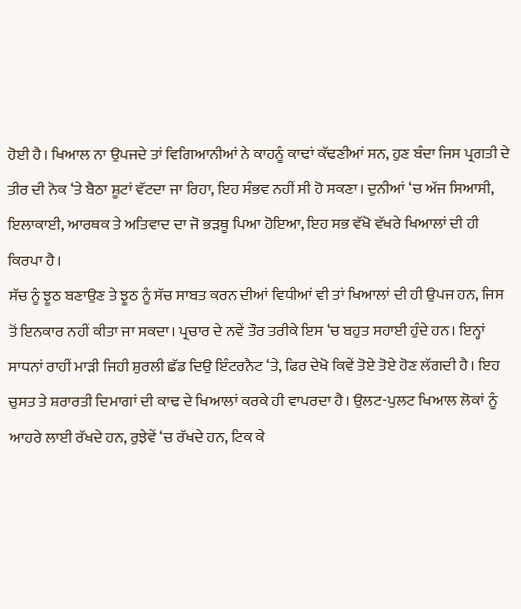ਹੋਈ ਹੈ। ਖਿਆਲ ਨਾ ਉਪਜਦੇ ਤਾਂ ਵਿਗਿਆਨੀਆਂ ਨੇ ਕਾਹਨੂੰ ਕਾਢਾਂ ਕੱਢਣੀਆਂ ਸਨ, ਹੁਣ ਬੰਦਾ ਜਿਸ ਪ੍ਰਗਤੀ ਦੇ ਤੀਰ ਦੀ ਨੋਕ ‘ਤੇ ਬੈਠਾ ਸ਼ੂਟਾਂ ਵੱਟਦਾ ਜਾ ਰਿਹਾ, ਇਹ ਸੰਭਵ ਨਹੀਂ ਸੀ ਹੋ ਸਕਣਾ। ਦੁਨੀਆਂ ‘ਚ ਅੱਜ ਸਿਆਸੀ, ਇਲਾਕਾਈ, ਆਰਥਕ ਤੇ ਅਤਿਵਾਦ ਦਾ ਜੋ ਭੜਥੂ ਪਿਆ ਹੋਇਆ, ਇਹ ਸਭ ਵੱਖੋ ਵੱਖਰੇ ਖਿਆਲਾਂ ਦੀ ਹੀ ਕਿਰਪਾ ਹੈ।
ਸੱਚ ਨੂੰ ਝੂਠ ਬਣਾਉਣ ਤੇ ਝੂਠ ਨੂੰ ਸੱਚ ਸਾਬਤ ਕਰਨ ਦੀਆਂ ਵਿਧੀਆਂ ਵੀ ਤਾਂ ਖਿਆਲਾਂ ਦੀ ਹੀ ਉਪਜ ਹਨ, ਜਿਸ ਤੋਂ ਇਨਕਾਰ ਨਹੀਂ ਕੀਤਾ ਜਾ ਸਕਦਾ। ਪ੍ਰਚਾਰ ਦੇ ਨਵੇਂ ਤੌਰ ਤਰੀਕੇ ਇਸ ‘ਚ ਬਹੁਤ ਸਹਾਈ ਹੁੰਦੇ ਹਨ। ਇਨ੍ਹਾਂ ਸਾਧਨਾਂ ਰਾਹੀਂ ਮਾੜੀ ਜਿਹੀ ਸ਼ੁਰਲੀ ਛੱਡ ਦਿਉ ਇੰਟਰਨੈਟ ‘ਤੇ, ਫਿਰ ਦੇਖੋ ਕਿਵੇਂ ਤੋਏ ਤੋਏ ਹੋਣ ਲੱਗਦੀ ਹੈ। ਇਹ ਚੁਸਤ ਤੇ ਸ਼ਰਾਰਤੀ ਦਿਮਾਗਾਂ ਦੀ ਕਾਢ ਦੇ ਖਿਆਲਾਂ ਕਰਕੇ ਹੀ ਵਾਪਰਦਾ ਹੈ। ਉਲਟ-ਪੁਲਟ ਖਿਆਲ ਲੋਕਾਂ ਨੂੰ ਆਹਰੇ ਲਾਈ ਰੱਖਦੇ ਹਨ, ਰੁਝੇਵੇਂ ‘ਚ ਰੱਖਦੇ ਹਨ, ਟਿਕ ਕੇ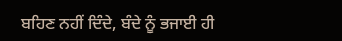ਬਹਿਣ ਨਹੀਂ ਦਿੰਦੇ, ਬੰਦੇ ਨੂੰ ਭਜਾਈ ਹੀ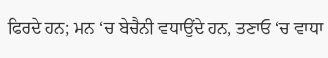ਫਿਰਦੇ ਹਨ; ਮਨ ‘ਚ ਬੇਚੈਨੀ ਵਧਾਉਂਦੇ ਹਨ, ਤਣਾਓ ‘ਚ ਵਾਧਾ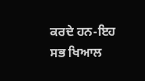ਕਰਦੇ ਹਨ-ਇਹ ਸਭ ਖਿਆਲ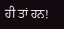ਹੀ ਤਾਂ ਹਨ!